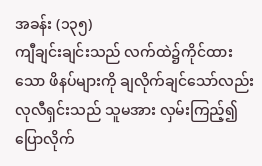အခန်း (၁၃၅)
ကျီချင်းချင်းသည် လက်ထဲ၌ကိုင်ထားသော ဖိနပ်များကို ချလိုက်ချင်သော်လည်း လုလီရှင်းသည် သူမအား လှမ်းကြည့်၍ ပြောလိုက်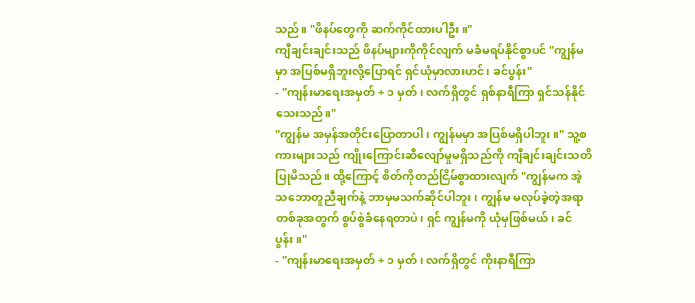သည်။ "ဖိနပ်တွေကို ဆက်ကိုင်ထားပါဦး။"
ကျီချင်းချင်းသည် ဖိနပ်များကိုကိုင်လျက် မခံမရပ်နိုင်စွာပင် "ကျွန်မမှာ အပြစ်မရှိဘူးလို့ပြောရင် ရှင်ယုံမှာလားဟင်၊ ခင်ပွန်း"
- "ကျန်းမာရေးအမှတ် + ၁ မှတ်၊ လက်ရှိတွင် ရှစ်နာရီကြာ ရှင်သန်နိုင်သေးသည်။"
"ကျွန်မ အမှန်အတိုင်းပြောတာပါ၊ ကျွန်မမှာ အပြစ်မရှိပါဘူး။" သူ့စကားများသည် ကျိုးကြောင်းဆီလျော်မှုမရှိသည်ကို ကျီချင်းချင်းသတိပြုမိသည်။ ထို့ကြောင့် စိတ်ကိုတည်ငြိမ်စွာထားလျက် "ကျွန်မက အဲ့သဘောတူညီချက်နဲ့ ဘာမှမသက်ဆိုင်ပါဘူး၊ ကျွန်မ မလုပ်ခဲ့တဲ့အရာတစ်ခုအတွက် စွပ်စွဲခံနေရတာပဲ၊ ရှင် ကျွန်မကို ယုံမှဖြစ်မယ်၊ ခင်ပွန်း။"
- "ကျန်းမာရေးအမှတ် + ၁ မှတ်၊ လက်ရှိတွင် ကိုးနာရီကြာ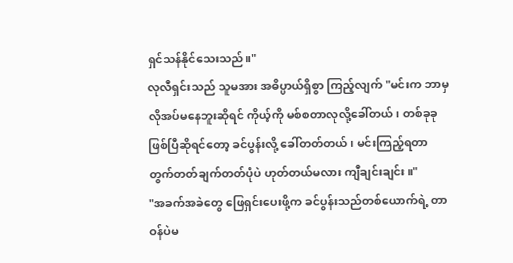ရှင်သန်နိုင်သေးသည်။"
လုလီရှင်းသည် သူမအား အဓိပ္ပာယ်ရှိစွာ ကြည့်လျက် "မင်းက ဘာမှလိုအပ်မနေဘူးဆိုရင် ကိုယ့်ကို မစ်စတာလုလို့ခေါ်တယ်၊ တစ်ခုခု ဖြစ်ပြီဆိုရင်တော့ ခင်ပွန်းလို့ ခေါ်တတ်တယ်၊ မင်းကြည့်ရတာ တွက်တတ်ချက်တတ်ပုံပဲ ဟုတ်တယ်မလား ကျီချင်းချင်း။"
"အခက်အခဲတွေ ဖြေရှင်းပေးဖို့က ခင်ပွန်းသည်တစ်ယောက်ရဲ့ တာဝန်ပဲမ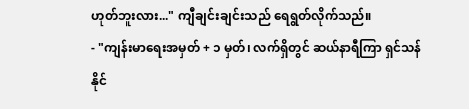ဟုတ်ဘူးလား..." ကျီချင်းချင်းသည် ရေရွတ်လိုက်သည်။
- "ကျန်းမာရေးအမှတ် + ၁ မှတ်၊ လက်ရှိတွင် ဆယ်နာရီကြာ ရှင်သန်နိုင်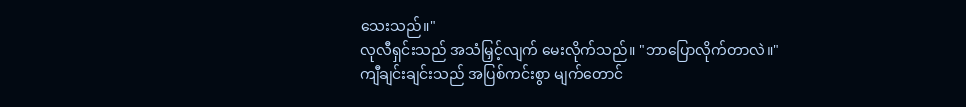သေးသည်။"
လုလီရှင်းသည် အသံမြှင့်လျက် မေးလိုက်သည်။ "ဘာပြောလိုက်တာလဲ။"
ကျီချင်းချင်းသည် အပြစ်ကင်းစွာ မျက်တောင်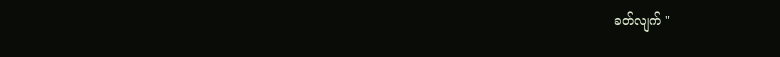ခတ်လျက် "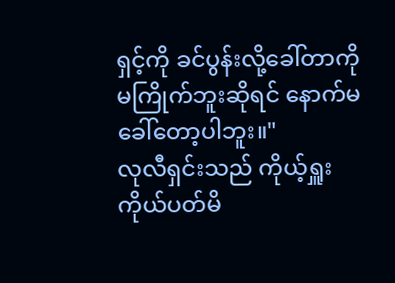ရှင့်ကို ခင်ပွန်းလို့ခေါ်တာကို မကြိုက်ဘူးဆိုရင် နောက်မခေါ်တော့ပါဘူး။"
လုလီရှင်းသည် ကိုယ့်ရှူးကိုယ်ပတ်မိ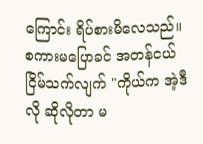ကြောင်း ရိပ်စားမိလေသည်။ စကားမပြောခင် အတန်ငယ် ငြိမ်သက်လျက် "ကိုယ်က အဲ့ဒီလို ဆိုလိုတာ မ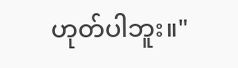ဟုတ်ပါဘူး။"